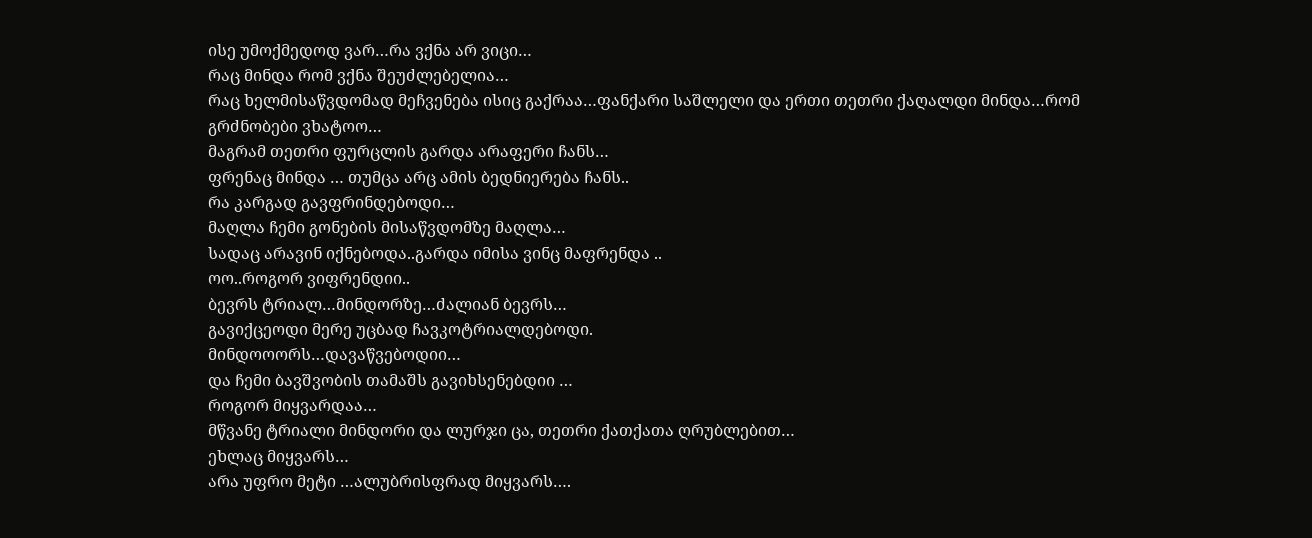ისე უმოქმედოდ ვარ…რა ვქნა არ ვიცი…
რაც მინდა რომ ვქნა შეუძლებელია…
რაც ხელმისაწვდომად მეჩვენება ისიც გაქრაა…ფანქარი საშლელი და ერთი თეთრი ქაღალდი მინდა…რომ გრძნობები ვხატოო…
მაგრამ თეთრი ფურცლის გარდა არაფერი ჩანს…
ფრენაც მინდა … თუმცა არც ამის ბედნიერება ჩანს..
რა კარგად გავფრინდებოდი…
მაღლა ჩემი გონების მისაწვდომზე მაღლა…
სადაც არავინ იქნებოდა..გარდა იმისა ვინც მაფრენდა ..
ოო..როგორ ვიფრენდიი..
ბევრს ტრიალ…მინდორზე…ძალიან ბევრს…
გავიქცეოდი მერე უცბად ჩავკოტრიალდებოდი.
მინდოოორს…დავაწვებოდიი…
და ჩემი ბავშვობის თამაშს გავიხსენებდიი …
როგორ მიყვარდაა…
მწვანე ტრიალი მინდორი და ლურჯი ცა, თეთრი ქათქათა ღრუბლებით…
ეხლაც მიყვარს…
არა უფრო მეტი …ალუბრისფრად მიყვარს….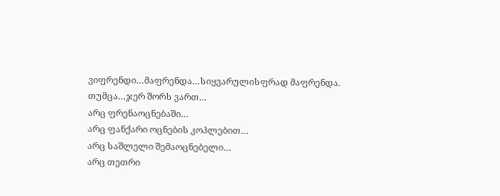ვიფრენდი…მაფრენდა…სიყვარულისფრად მაფრენდა.
თუმცა…ჯერ შორს ვართ…
არც ფრენაოცნებაში…
არც ფანქარი ოცნების კოპლებით…
არც საშლელი შემაოცნებელი…
არც თეთრი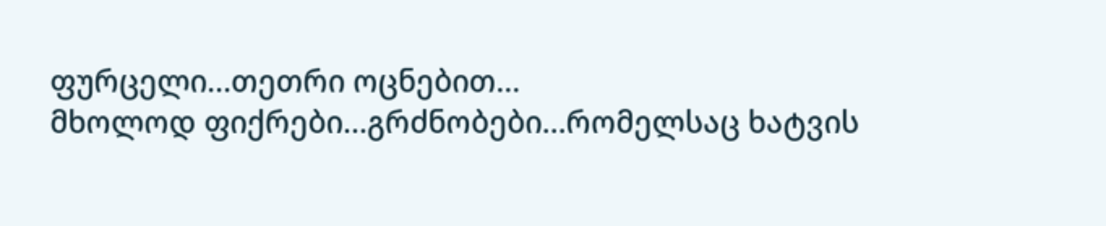ფურცელი…თეთრი ოცნებით…
მხოლოდ ფიქრები…გრძნობები…რომელსაც ხატვის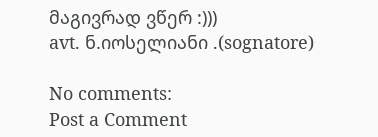მაგივრად ვწერ :)))
avt. ნ.იოსელიანი .(sognatore)

No comments:
Post a Comment